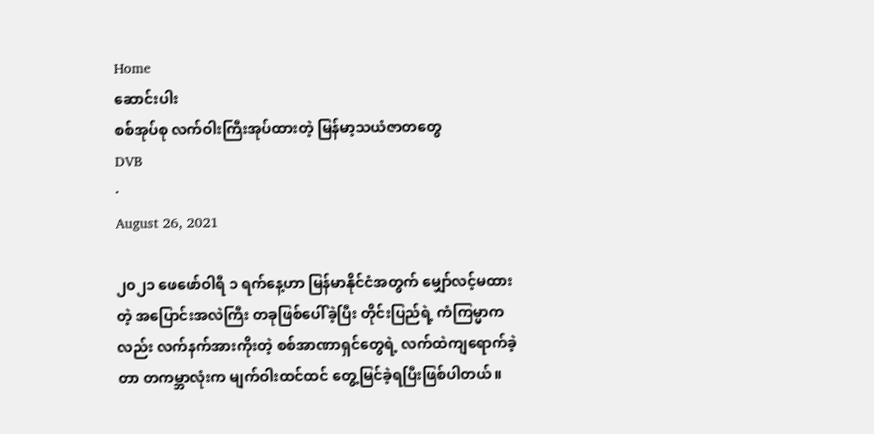Home
ဆောင်းပါး
စစ်အုပ်စု လက်ဝါးကြီးအုပ်ထားတဲ့ မြန်မာ့သယံဇာတတွေ
DVB
·
August 26, 2021

၂၀၂၁ ဖေဖော်ဝါရီ ၁ ရက်နေ့ဟာ မြန်မာနိုင်ငံအတွက် မျှော်လင့်မထားတဲ့ အပြောင်းအလဲကြီး တခုဖြစ်ပေါ်ခဲ့ပြီး တိုင်းပြည်ရဲ့ ကံကြမ္မာကလည်း လက်နက်အားကိုးတဲ့ စစ်အာဏာရှင်တွေရဲ့ လက်ထဲကျရောက်ခဲ့တာ တကမ္ဘာလုံးက မျက်ဝါးထင်ထင် တွေ့မြင်ခဲ့ရပြီးဖြစ်ပါတယ်။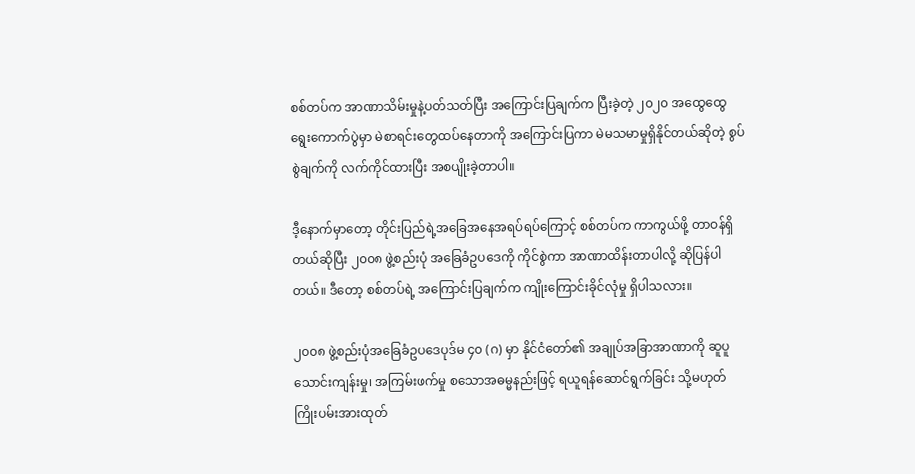စစ်တပ်က အာဏာသိမ်းမှုနဲ့ပတ်သတ်ပြီး အကြောင်းပြချက်က ပြီးခဲ့တဲ့ ၂၀၂၀ အထွေထွေ ရွေးကောက်ပွဲမှာ မဲစာရင်းတွေထပ်နေတာကို အကြောင်းပြကာ မဲမသမာမှုရှိနိုင်တယ်ဆိုတဲ့ စွပ်စွဲချက်ကို လက်ကိုင်ထားပြီး အစပျိုးခဲ့တာပါ။

ဒီ့နောက်မှာတော့ တိုင်းပြည်ရဲ့အခြေအနေအရပ်ရပ်ကြောင့် စစ်တပ်က ကာကွယ်ဖို့ တာဝန်ရှိတယ်ဆိုပြီး ၂၀၀၈ ဖွဲ့စည်းပုံ အခြေခံဥပဒေကို ကိုင်စွဲကာ အာဏာထိန်းတာပါလို့ ဆိုပြန်ပါတယ်။ ဒီတော့ စစ်တပ်ရဲ့ အကြောင်းပြချက်က ကျိုးကြောင်းခိုင်လုံမှု ရှိပါသလား။

၂၀၀၈ ဖွဲ့စည်းပုံအခြေခံဥပဒေပုဒ်မ ၄၀ (ဂ) မှာ နိုင်ငံတော်၏ အချုပ်အခြာအာဏာကို ဆူပူသောင်းကျန်းမှု၊ အကြမ်းဖက်မှု စသောအဓမ္မနည်းဖြင့် ရယူရန်ဆောင်ရွက်ခြင်း သို့မဟုတ် ကြိုးပမ်းအားထုတ်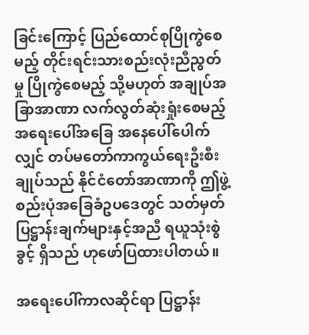ခြင်းကြောင့် ပြည်ထောင်စုပြိုကွဲစေမည့် တိုင်းရင်းသားစည်းလုံးညီညွတ်မှု ပြိုကွဲစေမည့် သို့မဟုတ် အချုပ်အခြာအာဏာ လက်လွတ်ဆုံးရှုံးစေမည့် အရေးပေါ်အခြေ အနေပေါ်ပေါက်လျှင် တပ်မတော်ကာကွယ်ရေးဦးစီးချုပ်သည် နိုင်ငံတော်အာဏာကို ဤဖွဲ့စည်းပုံအခြေခံဥပဒေတွင် သတ်မှတ်ပြဋ္ဌာန်းချက်များနှင့်အညီ ရယူသုံးစွဲခွင့် ရှိသည် ဟုဖော်ပြထားပါတယ်။

အရေးပေါ်ကာလဆိုင်ရာ ပြဋ္ဌာန်း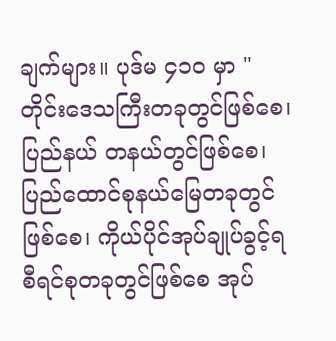ချက်များ။ ပုဒ်မ ၄၁၀ မှာ "တိုင်းဒေသကြီးတခုတွင်ဖြစ်စေ၊ ပြည်နယ် တနယ်တွင်ဖြစ်စေ၊ ပြည်ထောင်စုနယ်မြေတခုတွင်ဖြစ်စေ၊ ကိုယ်ပိုင်အုပ်ချုပ်ခွင့်ရ စီရင်စုတခုတွင်ဖြစ်စေ အုပ်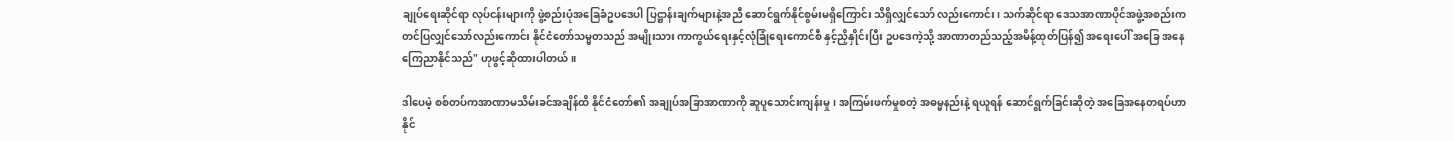ချုပ်ရေးဆိုင်ရာ လုပ်ငန်းများကို ဖွဲ့စည်းပုံအခြေခံဥပဒေပါ ပြဋ္ဌာန်းချက်များနဲ့အညီ ဆောင်ရွက်နိုင်စွမ်းမရှိကြောင်း သိရှိလျှင်သော် လည်းကောင်း၊ သက်ဆိုင်ရာ ဒေသအာဏာပိုင်အဖွဲ့အစည်းက တင်ပြလျှင်သော်လည်းကောင်း နိုင်ငံတော်သမ္မတသည် အမျိုးသား ကာကွယ်ရေးနှင့်လုံခြုံရေးကောင်စီ နှင့်ညှိနှိုင်းပြီး ဥပဒေကဲ့သို့ အာဏာတည်သည့်အမိန့်ထုတ်ပြန်၍ အရေးပေါ် အခြေ အနေကြေညာနိုင်သည်" ဟုဖွင့်ဆိုထားပါတယ်။

ဒါပေမဲ့ စစ်တပ်ကအာဏာမသိမ်းခင်အချိန်ထိ နိုင်ငံတော်၏ အချုပ်အခြာအာဏာကို ဆူပူသောင်းကျန်းမှု၊ အကြမ်းဖက်မှုစတဲ့ အဓမ္မနည်းနဲ့ ရယူရန် ဆောင်ရွက်ခြင်းဆိုတဲ့ အခြေအနေတရပ်ဟာ နိုင်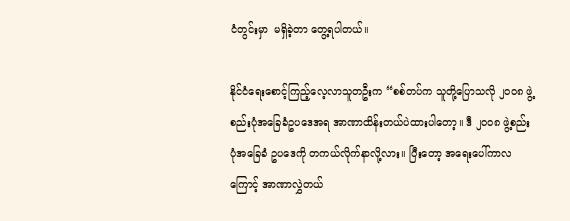ငံတွင်းမှာ  မရှိခဲ့တာ တွေ့ရပါတယ်။

နိုင်ငံရေးစောင့်ကြည့်လေ့လာသူတဦးက “စစ်တပ်က သူတို့ပြောသလို ၂၀၀၈ ဖွဲ့စည်းပုံအခြေခံဥပဒေအရ အာဏာထိန်းတယ်ပဲထားပါတော့။ ဒီ ၂၀၀၈ ဖွဲ့စည်းပုံအခြေခံ ဥပဒေကို တကယ်လိုက်နာလို့လား။ ပြီးတော့ အရေးပေါ်ကာလကြောင့် အာဏာလွှဲတယ်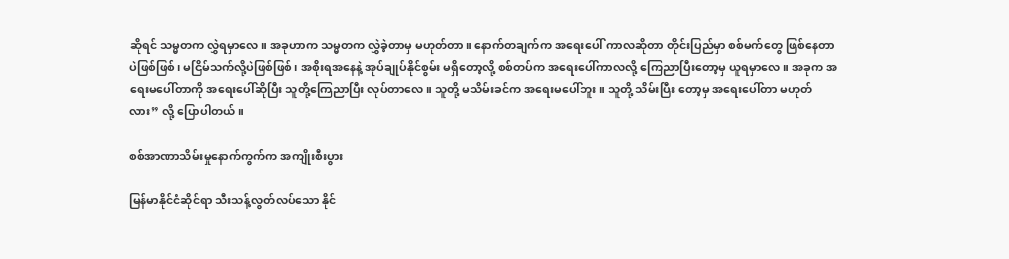ဆိုရင် သမ္မတက လွှဲရမှာလေ။ အခုဟာက သမ္မတက လွှဲခဲ့တာမှ မဟုတ်တာ။ နောက်တချက်က အရေးပေါ် ကာလဆိုတာ တိုင်းပြည်မှာ စစ်မက်တွေ ဖြစ်နေတာပဲဖြစ်ဖြစ်၊ မငြိမ်သက်လို့ပဲဖြစ်ဖြစ်၊ အစိုးရအနေနဲ့ အုပ်ချုပ်နိုင်စွမ်း မရှိတော့လို့ စစ်တပ်က အရေးပေါ်ကာလလို့ ကြေညာပြီးတော့မှ ယူရမှာလေ။ အခုက အရေးမပေါ်တာကို အရေးပေါ်ဆိုပြီး သူတို့ကြေညာပြီး လုပ်တာလေ။ သူတို့ မသိမ်းခင်က အရေးမပေါ်ဘူး။ သူတို့ သိမ်းပြီး တော့မှ အရေးပေါ်တာ မဟုတ်လား” လို့ ပြောပါတယ်။

စစ်အာဏာသိမ်းမှုနောက်ကွက်က အကျိုးစီးပွား

မြန်မာနိုင်ငံဆိုင်ရာ သီးသန့်လွတ်လပ်သော နိုင်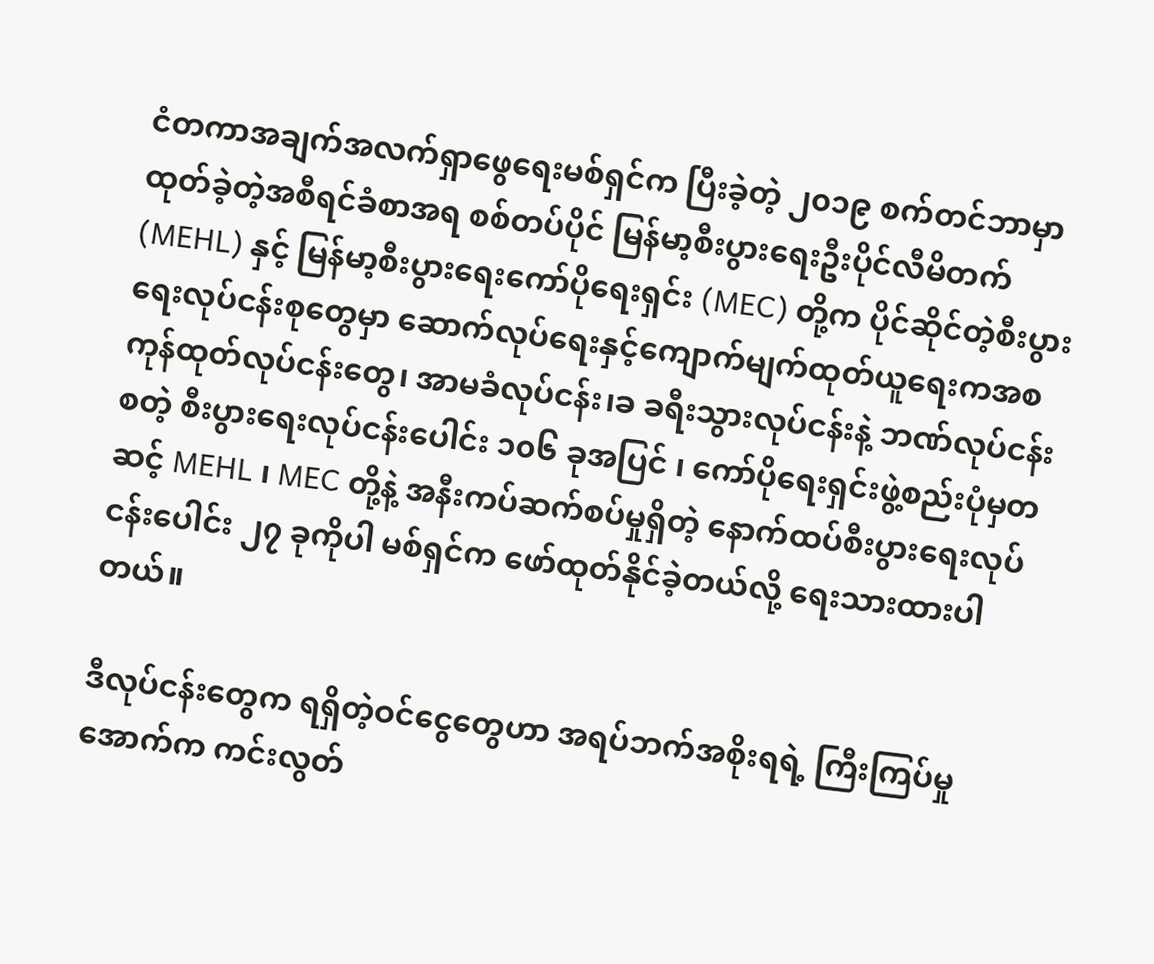ငံတကာအချက်အလက်ရှာဖွေရေးမစ်ရှင်က ပြီးခဲ့တဲ့ ၂၀၁၉ စက်တင်ဘာမှာ ထုတ်ခဲ့တဲ့အစီရင်ခံစာအရ စစ်တပ်ပိုင် မြန်မာ့စီးပွားရေးဦးပိုင်လီမိတက် (MEHL) နှင့် မြန်မာ့စီးပွားရေးကော်ပိုရေးရှင်း (MEC) တို့က ပိုင်ဆိုင်တဲ့စီးပွားရေးလုပ်ငန်းစုတွေမှာ ဆောက်လုပ်ရေးနှင့်ကျောက်မျက်ထုတ်ယူရေးကအစ ကုန်ထုတ်လုပ်ငန်းတွေ၊ အာမခံလုပ်ငန်း၊ခ ခရီးသွားလုပ်ငန်းနဲ့ ဘဏ်လုပ်ငန်းစတဲ့ စီးပွားရေးလုပ်ငန်းပေါင်း ၁၀၆ ခုအပြင် ၊ ကော်ပိုရေးရှင်းဖွဲ့စည်းပုံမှတဆင့် MEHL ၊ MEC တို့နဲ့ အနီးကပ်ဆက်စပ်မှုရှိတဲ့ နောက်ထပ်စီးပွားရေးလုပ်ငန်းပေါင်း ၂၇ ခုကိုပါ မစ်ရှင်က ဖော်ထုတ်နိုင်ခဲ့တယ်လို့ ရေးသားထားပါတယ်။

ဒီလုပ်ငန်းတွေက ရရှိတဲ့ဝင်ငွေတွေဟာ အရပ်ဘက်အစိုးရရဲ့ ကြီးကြပ်မှုအောက်က ကင်းလွတ်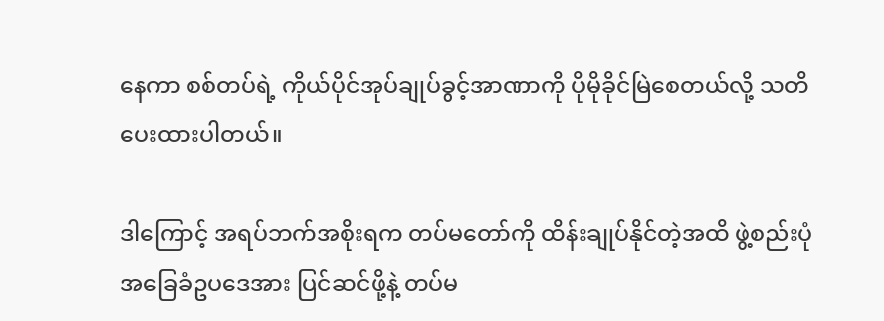နေကာ စစ်တပ်ရဲ့ ကိုယ်ပိုင်အုပ်ချုပ်ခွင့်အာဏာကို ပိုမိုခိုင်မြဲစေတယ်လို့ သတိပေးထားပါတယ်။

ဒါကြောင့် အရပ်ဘက်အစိုးရက တပ်မတော်ကို ထိန်းချုပ်နိုင်တဲ့အထိ ဖွဲ့စည်းပုံအခြေခံဥပဒေအား ပြင်ဆင်ဖို့နဲ့ တပ်မ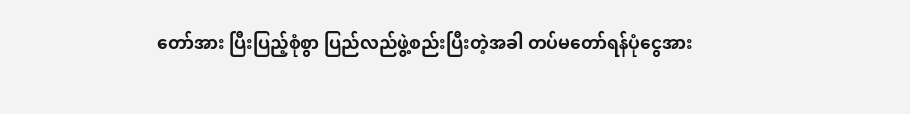တော်အား ပြီးပြည့်စုံစွာ ပြည်လည်ဖွဲ့စည်းပြီးတဲ့အခါ တပ်မတော်ရန်ပုံငွေအား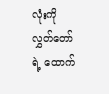လုံးကို လွှတ်တော်ရဲ့ ထောက်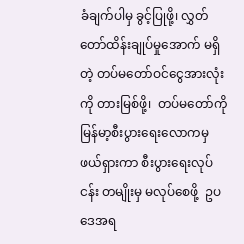ခံချက်ပါမှ ခွင့်ပြုဖို့၊ လွှတ်တော်ထိန်းချုပ်မှုအောက် မရှိတဲ့ တပ်မတော်ဝင်ငွေအားလုံးကို တားမြစ်ဖို့၊  တပ်မတော်ကို မြန်မာ့စီးပွားရေးလောကမှ  ဖယ်ရှားကာ စီးပွားရေးလုပ်ငန်း တမျိုးမှ မလုပ်စေဖို့  ဥပဒေအရ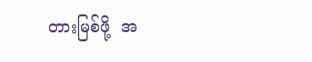တားမြစ်ဖို့  အ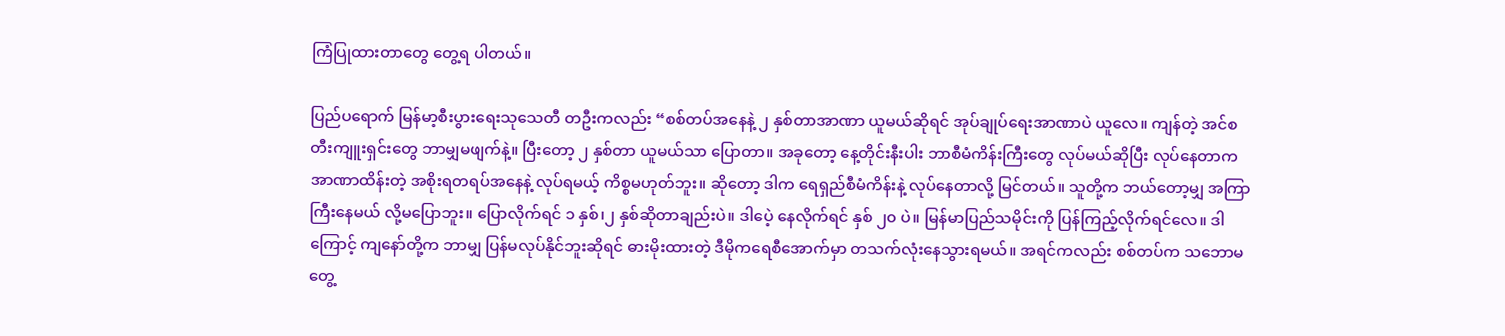ကြံပြုထားတာတွေ တွေ့ရ ပါတယ်။

ပြည်ပရောက် မြန်မာ့စီးပွားရေးသုသေတီ တဦးကလည်း “စစ်တပ်အနေနဲ့ ၂ နှစ်တာအာဏာ ယူမယ်ဆိုရင် အုပ်ချုပ်ရေးအာဏာပဲ ယူလေ။ ကျန်တဲ့ အင်စတီးကျူးရှင်းတွေ ဘာမျှမဖျက်နဲ့။ ပြီးတော့ ၂ နှစ်တာ ယူမယ်သာ ပြောတာ။ အခုတော့ နေ့တိုင်းနီးပါး ဘာစီမံကိန်းကြီးတွေ လုပ်မယ်ဆိုပြီး လုပ်နေတာက အာဏာထိန်းတဲ့ အစိုးရတရပ်အနေနဲ့ လုပ်ရမယ့် ကိစ္စမဟုတ်ဘူး။ ဆိုတော့ ဒါက ရေရှည်စီမံကိန်းနဲ့ လုပ်နေတာလို့ မြင်တယ်။ သူတို့က ဘယ်တော့မျှ အကြာကြီးနေမယ် လို့မပြောဘူး။ ပြောလိုက်ရင် ၁ နှစ်၊၂ နှစ်ဆိုတာချည်းပဲ။ ဒါပေဲ့ နေလိုက်ရင် နှစ် ၂၀ ပဲ။ မြန်မာပြည်သမိုင်းကို ပြန်ကြည့်လိုက်ရင်လေ။ ဒါကြောင့် ကျနော်တို့က ဘာမျှ ပြန်မလုပ်နိုင်ဘူးဆိုရင် ဓားမိုးထားတဲ့ ဒီမိုကရေစီအောက်မှာ တသက်လုံးနေသွားရမယ်။ အရင်ကလည်း စစ်တပ်က သဘောမတွေ့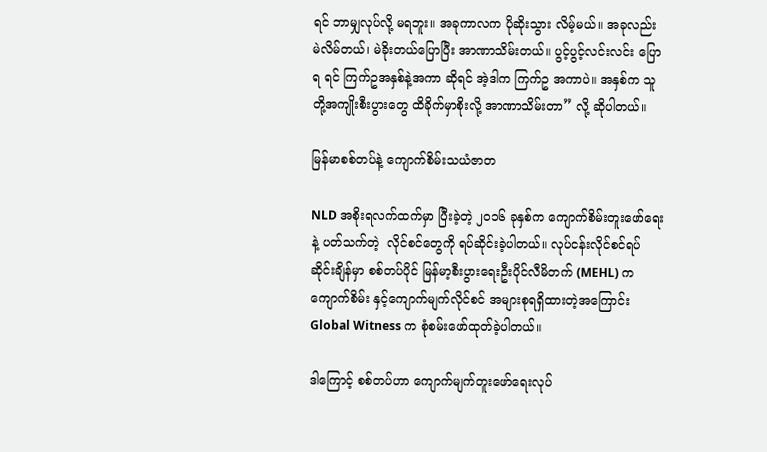ရင် ဘာမျှလုပ်လို့ မရဘူး။ အခုကာလက ပိုဆိုးသွား လိမ့်မယ်။ အခုလည်း မဲလိမ်တယ်၊ မဲခိုးတယ်ပြောပြီး အာဏာသိမ်းတယ်။ ပွင့်ပွင့်လင်းလင်း ပြောရ ရင် ကြက်ဥအနှစ်နဲ့အကာ ဆိုရင် အဲ့ဒါက ကြက်ဥ အကာပဲ။ အနှစ်က သူတို့အကျိုးစီးပွားတွေ ထိခိုက်မှာစိုးလို့ အာဏာသိမ်းတာ” လို့ ဆိုပါတယ်။

မြန်မာစစ်တပ်နဲ့ ကျောက်စိမ်းသယံဇာတ

NLD အစိုးရလက်ထက်မှာ ပြီးခဲ့တဲ့ ၂၀၁၆ ခုနှစ်က ကျောက်စိမ်းတူးဖော်ရေးနဲ့ ပတ်သက်တဲ့  လိုင်စင်တွေကို ရပ်ဆိုင်းခဲ့ပါတယ်။ လုပ်ငန်းလိုင်စင်ရပ်ဆိုင်းချိန်မှာ စစ်တပ်ပိုင် မြန်မာ့စီးပွားရေးဦးပိုင်လီမိတက် (MEHL) က ကျောက်စိမ်း နှင့်ကျောက်မျက်လိုင်စင် အများစုရရှိထားတဲ့အကြောင်း Global Witness က စုံစမ်းဖော်ထုတ်ခဲ့ပါတယ်။

ဒါကြောင့် စစ်တပ်ဟာ ကျောက်မျက်တူးဖော်ရေးလုပ်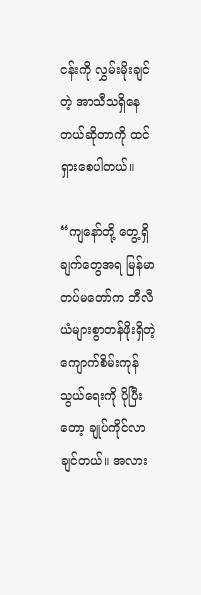ငန်းကို လွှမ်းမိုးချင်တဲ့ အာသီသရှိနေတယ်ဆိုတာကို ထင်ရှားစေပါတယ်။

“ကျနော်တို့ တွေ့ရှိချက်တွေအရ မြန်မာတပ်မတော်က ဘီလီယံများစွာတန်ဖိုးရှိတဲ့ ကျောက်စိမ်းကုန်သွယ်ရေးကို ပိုပြီးတော့ ချုပ်ကိုင်လာချင်တယ်။ အလား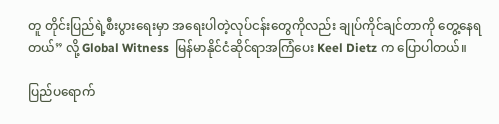တူ တိုင်းပြည်ရဲ့စီးပွားရေးမှာ အရေးပါတဲ့လုပ်ငန်းတွေကိုလည်း ချုပ်ကိုင်ချင်တာကို တွေ့နေရတယ်” လို့ Global Witness  မြန်မာနိုင်ငံဆိုင်ရာအကြံပေး Keel Dietz က ပြောပါတယ်။

ပြည်ပရောက်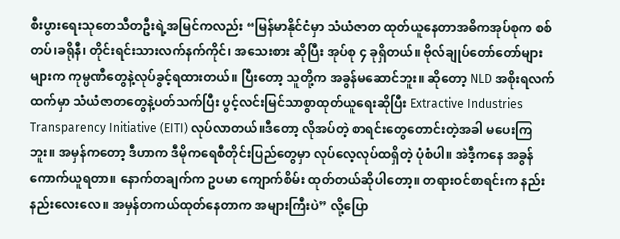စီးပွားရေးသုတေသီတဦးရဲ့အမြင်ကလည်း “မြန်မာနိုင်ငံမှာ သံယံဇာတ ထုတ်ယူနေတာအဓိကအုပ်စုက စစ်တပ်၊ခရိုနီ၊ တိုင်းရင်းသားလက်နက်ကိုင်၊ အသေးစား ဆိုပြီး အုပ်စု ၄ ခုရှိတယ်။ ဗိုလ်ချုပ်တော်တော်များများက ကုမ္ပဏီတွေနဲ့လုပ်ခွင့်ရထားတယ်။ ပြီးတော့ သူတို့က အခွန်မဆောင်ဘူး။ ဆိုတော့ NLD အစိုးရလက်ထက်မှာ သံယံဇာတတွေနဲ့ပတ်သက်ပြီး ပွင့်လင်းမြင်သာစွာထုတ်ယူရေးဆိုပြီး Extractive Industries Transparency Initiative (EITI) လုပ်လာတယ်။ဒီတော့ လိုအပ်တဲ့ စာရင်းတွေတောင်းတဲ့အခါ မပေးကြဘူး။ အမှန်ကတော့ ဒီဟာက ဒီမိုကရေစီတိုင်းပြည်တွေမှာ လုပ်လေ့လုပ်ထရှိတဲ့ ပုံစံပါ။ အဲဒီ့ကနေ အခွန်ကောက်ယူရတာ။ နောက်တချက်က ဥပမာ ကျောက်စိမ်း ထုတ်တယ်ဆိုပါတော့။ တရားဝင်စာရင်းက နည်းနည်းလေးလေ။ အမှန်တကယ်ထုတ်နေတာက အများကြီးပဲ” လို့ပြော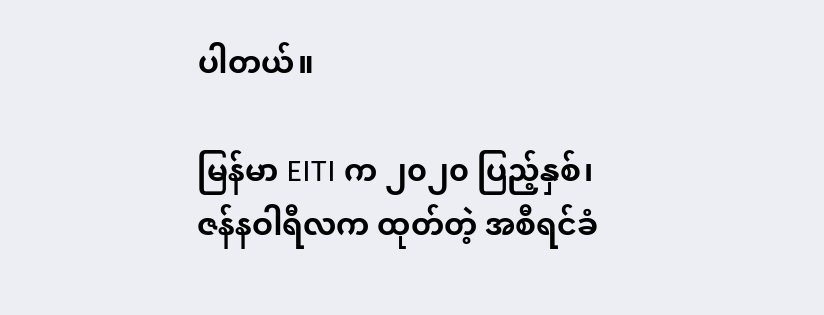ပါတယ်။

မြန်မာ EITI က ၂၀၂၀ ပြည့်နှစ်၊ ဇန်နဝါရီလက ထုတ်တဲ့ အစီရင်ခံ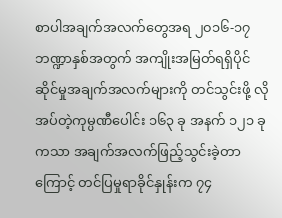စာပါအချက်အလက်တွေအရ ၂၀၁၆-၁၇ ဘဏ္ဍာနှစ်အတွက် အကျိုးအမြတ်ရရှိပိုင်ဆိုင်မှုအချက်အလက်များကို တင်သွင်းဖို့ လိုအပ်တဲ့ကုမ္ပဏီပေါင်း ၁၆၃ ခု အနက် ၁၂၁ ခုကသာ အချက်အလက်ဖြည့်သွင်းခဲ့တာကြောင့် တင်ပြမှုရာခိုင်နှုန်းက ၇၄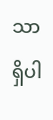သာရှိပါ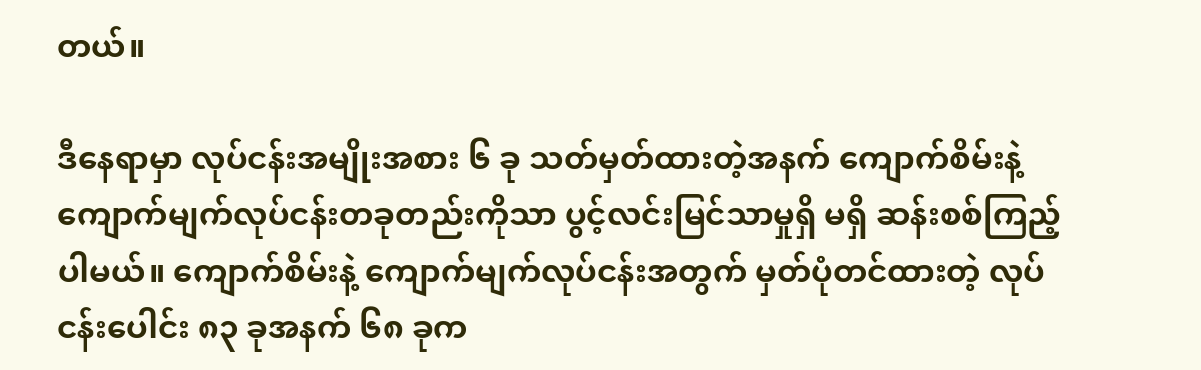တယ်။

ဒီနေရာမှာ လုပ်ငန်းအမျိုးအစား ၆ ခု သတ်မှတ်ထားတဲ့အနက် ကျောက်စိမ်းနဲ့ ကျောက်မျက်လုပ်ငန်းတခုတည်းကိုသာ ပွင့်လင်းမြင်သာမှုရှိ မရှိ ဆန်းစစ်ကြည့်ပါမယ်။ ကျောက်စိမ်းနဲ့ ကျောက်မျက်လုပ်ငန်းအတွက် မှတ်ပုံတင်ထားတဲ့ လုပ်ငန်းပေါင်း ၈၃ ခုအနက် ၆၈ ခုက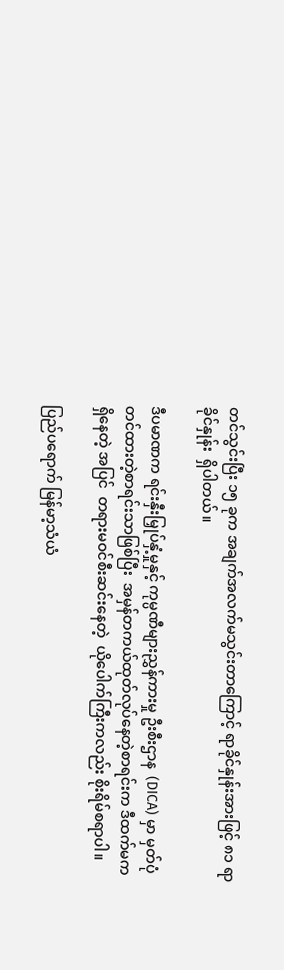တင်သွင်းပြီး ၁၅ ခုက အချက်အလက်မသွင်းတာကြောင့် ရာခိုင်နှုန်းအားဖြင့် ၈၁ ရာခိုင်နှုန်း  ရှိပါတယ်။

ဒီပမာဏက ရင်းနှီးမြှုပ်နှံ့မှုနှင့် ကုမ္ပဏီများညွှန်ကားမှု ဦးစီးဌာန  (DICA) မှာ မှတ်ပုံတင်ထားတဲ့စာရင်းသာဖြစ်ပြီး  အမှန်တကယ်ထုတ်လုပ်နေတဲ့စာရင်းက ဒီထက်မက ရှိနေတဲ့ အပြင်  တရားမဝင်စီးဆင်းနေတဲ့  ယိုပေါက်ကြီးကလည်း စိုးရိမ်စရာပါ။

ပြည်ပရောက် မြန်မာ့သံယံ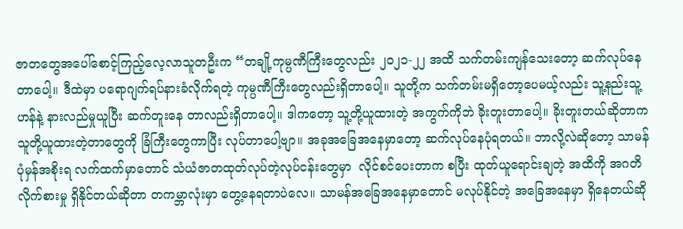ဇာတတွေအပေါ်စောင့်ကြည့်လေ့လာသူတဦးက “တချို့ကုမ္ပဏီကြီးတွေလည်း ၂၀၂၁-၂၂ အထိ သက်တမ်းကျန်သေးတော့ ဆက်လုပ်နေတာပေါ့။ ဒီထဲမှာ ပရောဂျက်ရပ်နားခံလိုက်ရတဲ့ ကုမ္ပဏီကြီးတွေလည်းရှိတာပေါ့။ သူတို့က သက်တမ်းမရှိတော့ပေမယ့်လည်း သူ့နည်းသူ့ဟန်နဲ့ နားလည်မှုယူပြီး ဆက်တူးနေ တာလည်းရှိတာပေါ့။ ဒါကတော့ သူ့တို့ယူထားတဲ့ အကွက်ကိုဘဲ ခိုးတူးတာပေါ့။ ခိုးတူးတယ်ဆိုတာက သူတို့ယူထားတဲ့တာတွေကို ခြံကြီးတွေကာပြီး လုပ်တာပေါ့ဗျာ။ အခုအခြေအနေမှာတော့ ဆက်လုပ်နေပုံရတယ်။ ဘာလို့လဲဆိုတော့ သာမန်ပုံမှန်အစိုးရ လက်ထက်မှာတောင် သံယံဇာတထုတ်လုပ်တဲ့လုပ်ငန်းတွေမှာ  လိုင်စင်ပေးတာက စပြီး ထုတ်ယူရောင်းချတဲ့ အထိကို အဂတိလိုက်စားမှု ရှိနိုင်တယ်ဆိုတာ တကမ္ဘာလုံးမှာ တွေ့နေရတာပဲလေ။ သာမန်အခြေအနေမှာတောင် မလုပ်နိုင်တဲ့ အခြေအနေမှာ ရှိနေတယ်ဆို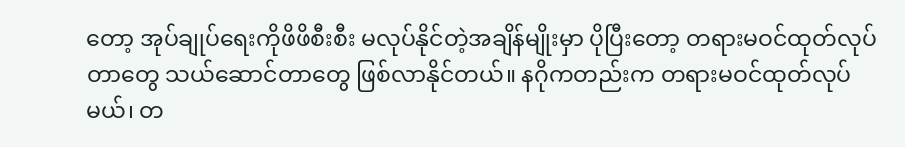တော့ အုပ်ချုပ်ရေးကိုဖိဖိစီးစီး မလုပ်နိုင်တဲ့အချိန်မျိုးမှာ ပိုပြီးတော့ တရားမဝင်ထုတ်လုပ်တာတွေ သယ်ဆောင်တာတွေ ဖြစ်လာနိုင်တယ်။ နဂိုကတည်းက တရားမဝင်ထုတ်လုပ်မယ်၊ တ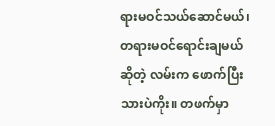ရားမဝင်သယ်ဆောင်မယ်၊ တရားမဝင်ရောင်းချမယ်ဆိုတဲ့ လမ်းက ဖောက်ပြီးသားပဲကိုး။ တဖက်မှာ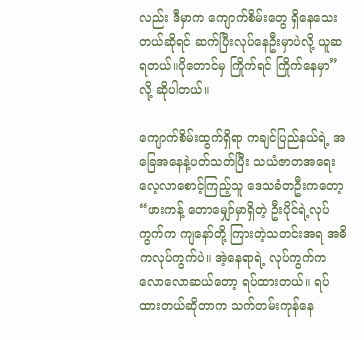လည်း ဒီမှာက ကျောက်စိမ်းတွေ ရှိနေသေးတယ်ဆိုရင် ဆက်ပြီးလုပ်နေဦးမှာပဲလို့ ယူဆရတယ်။ပိုတောင်မှ ကြိုက်ရင် ကြိုက်နေမှာ” လို့ ဆိုပါတယ်။

ကျောက်စိမ်းထွက်ရှိရာ ကချင်ပြည်နယ်ရဲ့ အခြေအနေနဲ့ပတ်သတ်ပြီး သယံဇာတအရေး လေ့လာစောင့်ကြည့်သူ ဒေသခံတဦးကတော့ “ဖားကန့် တောမျှော်မှာရှိတဲ့ ဦးပိုင်ရဲ့လုပ်ကွက်က ကျနော်တို့ ကြားတဲ့သတင်းအရ အဓိကလုပ်ကွက်ပဲ။ အဲ့နေရာရဲ့ လုပ်ကွက်က လောလောဆယ်တော့ ရပ်ထားတယ်။ ရပ်ထားတယ်ဆိုတာက သက်တမ်းကုန်နေ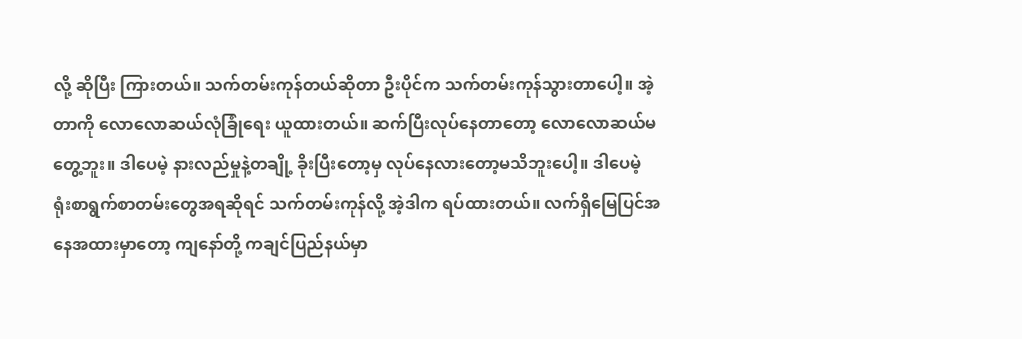လို့ ဆိုပြီး ကြားတယ်။ သက်တမ်းကုန်တယ်ဆိုတာ ဦးပိုင်က သက်တမ်းကုန်သွားတာပေါ့။ အဲ့တာကို လောလောဆယ်လုံခြုံရေး ယူထားတယ်။ ဆက်ပြီးလုပ်နေတာတော့ လောလောဆယ်မတွေ့ဘူး။ ဒါပေမဲ့ နားလည်မှုနဲ့တချို့ ခိုးပြီးတော့မှ လုပ်နေလားတော့မသိဘူးပေါ့။ ဒါပေမဲ့ ရုံးစာရွက်စာတမ်းတွေအရဆိုရင် သက်တမ်းကုန်လို့ အဲ့ဒါက ရပ်ထားတယ်။ လက်ရှိမြေပြင်အနေအထားမှာတော့ ကျနော်တို့ ကချင်ပြည်နယ်မှာ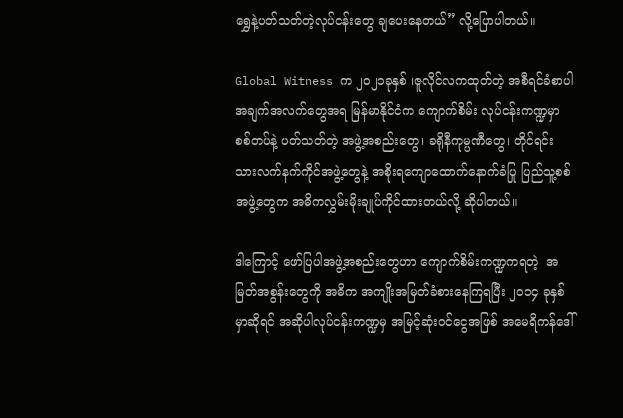ရွှေနဲ့ပတ်သတ်တဲ့လုပ်ငန်းတွေ ချပေးနေတယ်” လို့ပြောပါတယ်။

Global Witness က ၂၀၂၁ခုနှစ် ၊ဇူလိုင်လကထုတ်တဲ့ အစီရင်ခံစာပါအချက်အလက်တွေအရ မြန်မာနိုင်ငံက ကျောက်စိမ်း လုပ်ငန်းကဏ္ဍမှာ စစ်တပ်နဲ့ ပတ်သတ်တဲ့ အဖွဲ့အစည်းတွေ၊ ခရိုနီကုမ္ပဏီတွေ၊ တိုင်ရင်းသားလက်နက်ကိုင်အဖွဲ့တွေနဲ့ အစိုးရကျောထောက်နောက်ခံပြု ပြည်သူ့စစ်အဖွဲ့တွေက အဓိကလွှမ်းမိုးချုပ်ကိုင်ထားတယ်လို့ ဆိုပါတယ်။

ဒါကြောင့် ဖော်ပြပါအဖွဲ့အစည်းတွေဟာ ကျောက်စိမ်းကဏ္ဍကရတဲ့  အမြတ်အစွန်းတွေကို အဓိက အကျိုးအမြတ်ခံစားနေကြရပြီး ၂၀၁၄ ခုနှစ်မှာဆိုရင် အဆိုပါလုပ်ငန်းကဏ္ဍမှ အမြင့်ဆုံးဝင်ငွေအဖြစ် အမေရိကန်ဒေါ်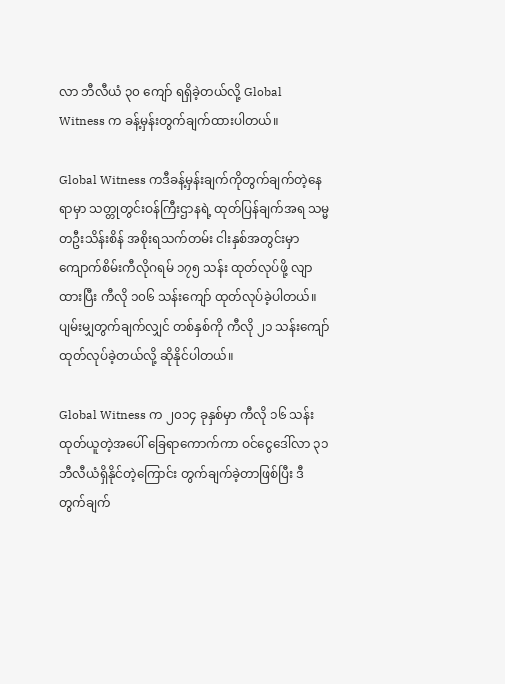လာ ဘီလီယံ ၃၀ ကျော် ရရှိခဲ့တယ်လို့ Global Witness က ခန့်မှန်းတွက်ချက်ထားပါတယ်။

Global Witness ကဒီခန့်မှန်းချက်ကိုတွက်ချက်တဲ့နေရာမှာ သတ္တုတွင်းဝန်ကြီးဌာနရဲ့ ထုတ်ပြန်ချက်အရ သမ္မတဦးသိန်းစိန် အစိုးရသက်တမ်း ငါးနှစ်အတွင်းမှာ ကျောက်စိမ်းကီလိုဂရမ် ၁၇၅ သန်း ထုတ်လုပ်ဖို့ လျာထားပြီး ကီလို ၁၀၆ သန်းကျော် ထုတ်လုပ်ခဲ့ပါတယ်။ ပျမ်းမျှတွက်ချက်လျှင် တစ်နှစ်ကို ကီလို ၂၁ သန်းကျော်ထုတ်လုပ်ခဲ့တယ်လို့ ဆိုနိုင်ပါတယ်။

Global Witness က ၂၀၁၄ ခုနှစ်မှာ ကီလို ၁၆ သန်းထုတ်ယူတဲ့အပေါ် ခြေရာကောက်ကာ ဝင်ငွေဒေါ်လာ ၃၁ ဘီလီယံရှိနိုင်တဲ့ကြောင်း တွက်ချက်ခဲ့တာဖြစ်ပြီး ဒီတွက်ချက်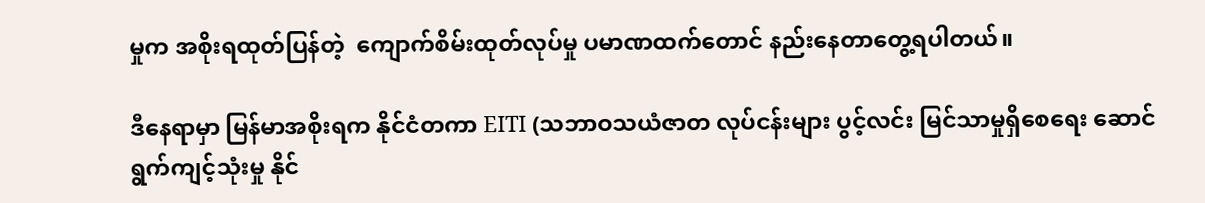မှုက အစိုးရထုတ်ပြန်တဲ့  ကျောက်စိမ်းထုတ်လုပ်မှု ပမာဏထက်တောင် နည်းနေတာတွေ့ရပါတယ်။

ဒီနေရာမှာ မြန်မာအစိုးရက နိုင်ငံတကာ EITI (သဘာဝသယံဇာတ လုပ်ငန်းများ ပွင့်လင်း မြင်သာမှုရှိစေရေး ဆောင်ရွက်ကျင့်သုံးမှု နိုင်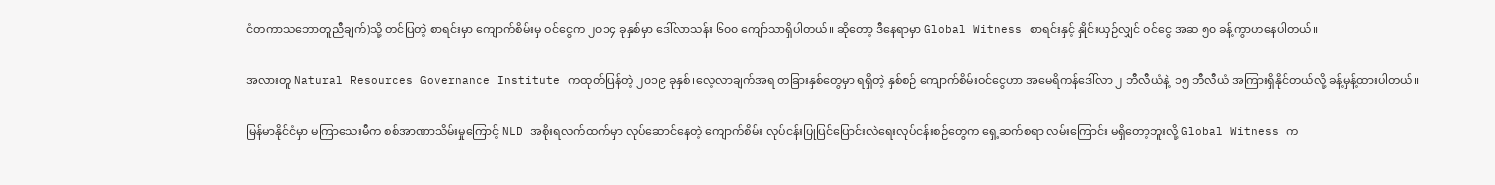ငံတကာသဘောတူညီချက်)သို့ တင်ပြတဲ့ စာရင်းမှာ ကျောက်စိမ်းမှ ဝင်ငွေက ၂၀၁၄ ခုနှစ်မှာ ဒေါ်လာသန်း ၆၀၀ ကျော်သာရှိပါတယ်။ ဆိုတော့ ဒီနေရာမှာ Global Witness စာရင်းနှင့် နှိုင်းယှဉ်လျှင် ဝင်ငွေ အဆ ၅၀ ခန့်ကွာဟနေပါတယ်။

အလားတူ Natural Resources Governance Institute ကထုတ်ပြန်တဲ့ ၂၀၁၉ ခုနှစ်၊လေ့လာချက်အရ တခြားနှစ်တွေမှာ ရရှိတဲ့ နှစ်စဉ် ကျောက်စိမ်းဝင်ငွေဟာ အမေရိကန်ဒေါ်လာ ၂ ဘီလီယံနဲ့  ၁၅ ဘီလီယံ အကြားရှိနိုင်တယ်လို့ ခန့်မှန့်ထားပါတယ်။

မြန်မာနိုင်ငံမှာ မကြာသေးမီက စစ်အာဏာသိမ်းမှုကြောင့် NLD အစိုးရလက်ထက်မှာ လုပ်ဆောင်နေတဲ့ ကျောက်စိမ်း လုပ်ငန်းပြုပြင်ပြောင်းလဲရေးလုပ်ငန်းစဉ်တွေက ရှေ့ဆက်စရာ လမ်းကြောင်း မရှိတော့ဘူးလို့ Global Witness က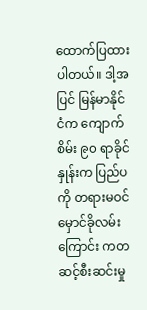ထောက်ပြထားပါတယ်။ ဒါ့အပြင် မြန်မာနိုင်ငံက ကျောက်စိမ်း ၉၀ ရာခိုင်နှုန်းက ပြည်ပကို တရားမဝင်မှောင်ခိုလမ်းကြောင်း ကတဆင့်စီးဆင်းမှု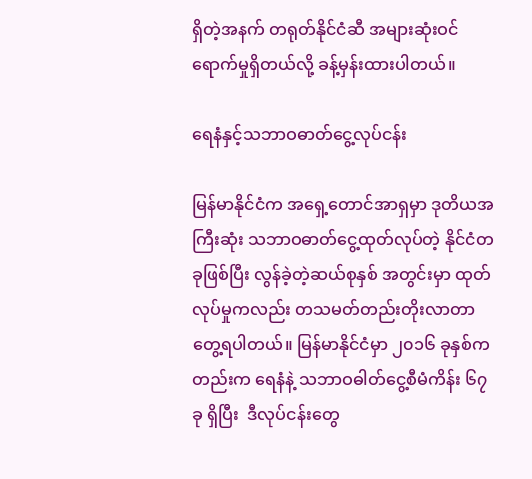ရှိတဲ့အနက် တရုတ်နိုင်ငံဆီ အများဆုံးဝင်ရောက်မှုရှိတယ်လို့ ခန့်မှန်းထားပါတယ်။

ရေနံနှင့်သဘာဝဓာတ်ငွေ့လုပ်ငန်း

မြန်မာနိုင်ငံက အရှေ့တောင်အာရှမှာ ဒုတိယအကြီးဆုံး သဘာဝဓာတ်ငွေ့ထုတ်လုပ်တဲ့ နိုင်ငံတခုဖြစ်ပြီး လွန်ခဲ့တဲ့ဆယ်စုနှစ် အတွင်းမှာ ထုတ်လုပ်မှုကလည်း တသမတ်တည်းတိုးလာတာတွေ့ရပါတယ်။ မြန်မာနိုင်ငံမှာ ၂၀၁၆ ခုနှစ်ကတည်းက ရေနံနဲ့ သဘာဝဓါတ်ငွေ့စီမံကိန်း ၆၇ ခု ရှိပြီး  ဒီလုပ်ငန်းတွေ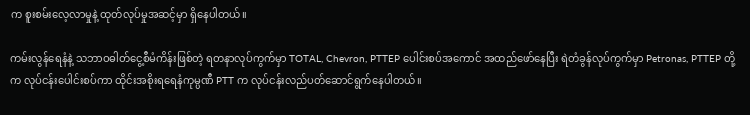က စူးစမ်းလေ့လာမှုနဲ့ ထုတ်လုပ်မှုအဆင့်မှာ ရှိနေပါတယ်။

ကမ်းလွန်ရေနံနဲ့ သဘာဝဓါတ်ငွေ့စီမံကိန်းဖြစ်တဲ့ ရတနာလုပ်ကွက်မှာ TOTAL, Chevron, PTTEP ပေါင်းစပ်အကောင် အထည်ဖော်နေပြီး ရဲတံခွန်လုပ်ကွက်မှာ Petronas, PTTEP တို့က လုပ်ငန်းပေါင်းစပ်ကာ ထိုင်းအစိုးရရေနံကုမ္ပဏီ PTT က လုပ်ငန်းလည်ပတ်ဆောင်ရွက်နေပါတယ်။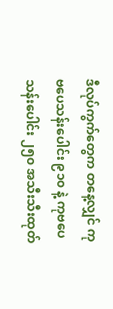ဒီလုပ်ကွက်တွေက တနေ့လျှင် ကုဗပေသန်းပေါင်း ၉၁၀ နဲ့ ကုဗပေသန်းပေါင်း ၂၅၀ အသီးသီးထုတ်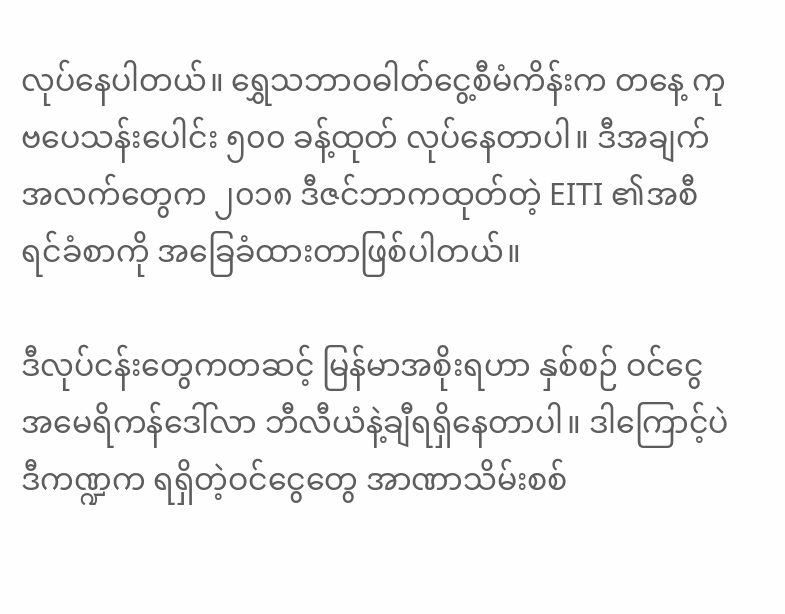လုပ်နေပါတယ်။ ရွှေသဘာဝဓါတ်ငွေ့စီမံကိန်းက တနေ့ ကုဗပေသန်းပေါင်း ၅၀၀ ခန့်ထုတ် လုပ်နေတာပါ။ ဒီအချက်အလက်တွေက ၂၀၁၈ ဒီဇင်ဘာကထုတ်တဲ့ EITI ၏အစီရင်ခံစာကို အခြေခံထားတာဖြစ်ပါတယ်။

ဒီလုပ်ငန်းတွေကတဆင့် မြန်မာအစိုးရဟာ နှစ်စဉ် ဝင်ငွေ အမေရိကန်ဒေါ်လာ ဘီလီယံနဲ့ချီရရှိနေတာပါ။ ဒါကြောင့်ပဲ ဒီကဏ္ဍက ရရှိတဲ့ဝင်ငွေတွေ အာဏာသိမ်းစစ်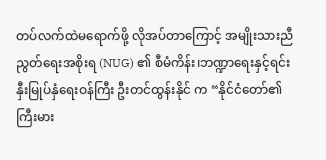တပ်လက်ထဲမရောက်ဖို့ လိုအပ်တာကြောင့် အမျိုးသားညီညွတ်ရေးအစိုးရ (NUG) ၏ စီမံကိန်း၊ဘဏ္ဍာရေးနှင့်ရင်းနှီးမြုပ်နှံရေးဝန်ကြီး ဦးတင်ထွန်းနိုင် က “နိုင်ငံတော်၏ကြီးမား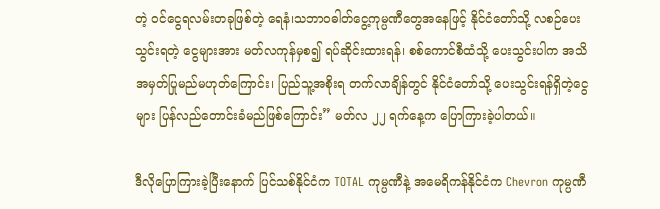တဲ့ ဝင်ငွေရလမ်းတခုဖြစ်တဲ့ ရေနံ၊သဘာဝဓါတ်ငွေ့ကုမ္ပဏီတွေအနေဖြင့် နိုင်ငံတော်သို့ လစဉ်ပေးသွင်းရတဲ့ ငွေများအား မတ်လကုန်မှစ၍ ရပ်ဆိုင်းထားရန်၊ စစ်ကောင်စီထံသို့ ပေးသွင်းပါက အသိအမှတ်ပြုမည်မဟုတ်ကြောင်း၊ ပြည်သူ့အစိုးရ တက်လာချိန်တွင် နိုင်ငံတော်သို့ ပေးသွင်းရန်ရှိတဲ့ငွေများ ပြန်လည်တောင်းခံမည်ဖြစ်ကြောင်း” မတ်လ ၂၂ ရက်နေ့က ပြောကြားခဲ့ပါတယ်။

ဒီလိုပြောကြားခဲ့ပြီးနောက် ပြင်သစ်နိုင်ငံက TOTAL ကုမ္ပဏီနဲ့ အမေရိကန်နိုင်ငံက Chevron ကုမ္ပဏီ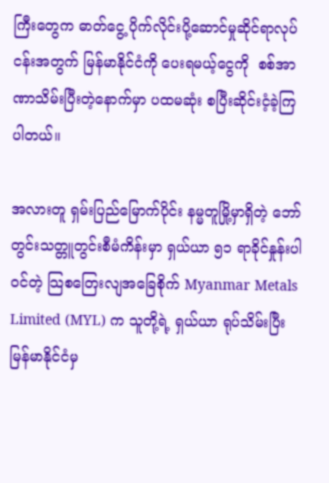ကြီးတွေက ဓာတ်ငွေ့ ပိုက်လိုင်းပို့ဆောင်မှုဆိုင်ရာလုပ်ငန်းအတွက် မြန်မာနိုင်ငံကို ပေးရမယ့်ငွေကို  စစ်အာဏာသိမ်းပြီးတဲ့နောက်မှာ ပထမဆုံး စပြီးဆိုင်းငံ့ခဲ့ကြပါတယ်။

အလားတူ ရှမ်းပြည်မြောက်ပိုင်း နမ္မတူမြို့မှာရှိတဲ့ ဘော်တွင်းသတ္တူတွင်းစီမံကိန်းမှာ ရှယ်ယာ ၅၁ ရာခိုင်နှုန်းပါဝင်တဲ့ သြစတြေးလျအခြေစိုက် Myanmar Metals Limited (MYL) က သူတို့ရဲ့ ရှယ်ယာ ရုပ်သိမ်းပြီး မြန်မာနိုင်ငံမှ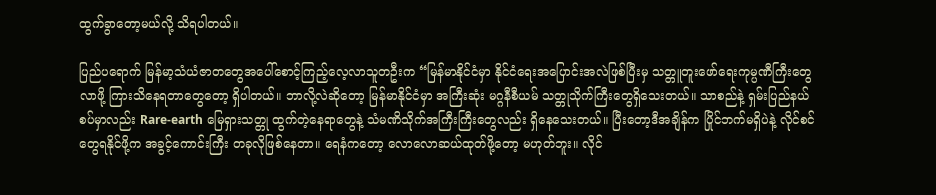ထွက်ခွာတော့မယ်လို့ သိရပါတယ်။

ပြည်ပရောက် မြန်မာ့သံယံဇာတတွေအပေါ်စောင့်ကြည့်လေ့လာသူတဦးက “မြန်မာနိုင်ငံမှာ နိုင်ငံရေးအပြောင်းအလဲဖြစ်ပြီးမှ သတ္တူတူးဖော်ရေးကုမ္ပဏီကြီးတွေ လာဖို့ ကြားသိနေရတာတွေတော့ ရှိပါတယ်။ ဘာလို့လဲဆိုတော့ မြန်မာနိုင်ငံမှာ အကြီးဆုံး မဂ္ဂနီစီယမ် သတ္တုသိုက်ကြီးတွေရှိသေးတယ်။ သာစည်နဲ့ ရှမ်းပြည်နယ်စပ်မှာလည်း Rare-earth မြေရှားသတ္တု ထွက်တဲ့နေရာတွေနဲ့ သံမဏိသိုက်အကြီးကြီးတွေလည်း ရှိနေသေးတယ်။ ပြီးတော့ဒီအချိန်က ပြိုင်ဘက်မရှိပဲနဲ့ လိုင်စင်တွေရနိုင်ဖို့က အခွင့်ကောင်းကြီး တခုလိုဖြစ်နေတာ။ ရေနံကတော့ လောလောဆယ်ထုတ်ဖို့တော့ မဟုတ်ဘူး။ လိုင်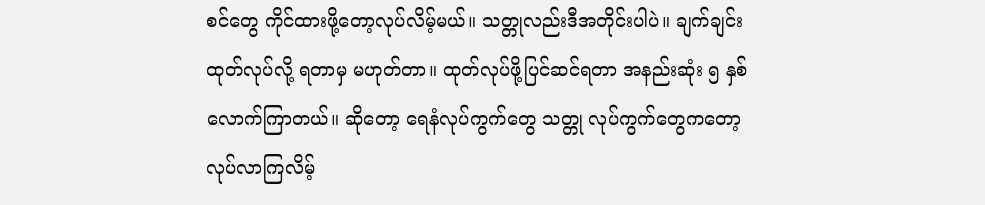စင်တွေ ကိုင်ထားဖို့တော့လုပ်လိမ့်မယ်။ သတ္တုလည်းဒီအတိုင်းပါပဲ။ ချက်ချင်းထုတ်လုပ်လို့ ရတာမှ မဟုတ်တာ။ ထုတ်လုပ်ဖို့ပြင်ဆင်ရတာ အနည်းဆုံး ၅ နှစ်လောက်ကြာတယ်။ ဆိုတော့ ရေနံလုပ်ကွက်တွေ သတ္တု လုပ်ကွက်တွေကတော့ လုပ်လာကြလိမ့်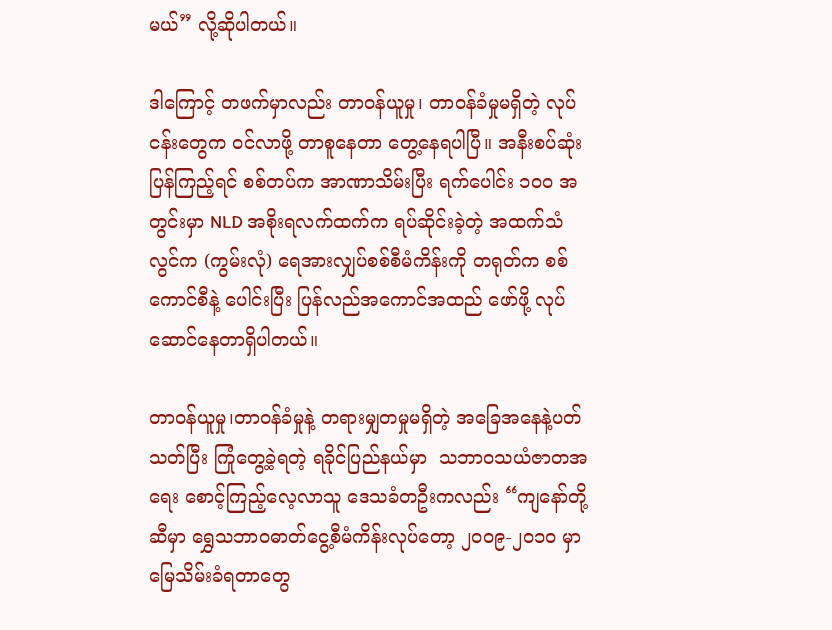မယ်” လို့ဆိုပါတယ်။

ဒါကြောင့် တဖက်မှာလည်း တာဝန်ယူမှု၊ တာဝန်ခံမှုမရှိတဲ့ လုပ်ငန်းတွေက ဝင်လာဖို့ တာစူနေတာ တွေ့နေရပါပြီ။ အနီးစပ်ဆုံးပြန်ကြည့်ရင် စစ်တပ်က အာဏာသိမ်းပြီး ရက်ပေါင်း ၁၀၀ အတွင်းမှာ NLD အစိုးရလက်ထက်က ရပ်ဆိုင်းခဲ့တဲ့ အထက်သံလွင်က (ကွမ်းလုံ) ရေအားလျှပ်စစ်စီမံကိန်းကို တရုတ်က စစ်ကောင်စီနဲ့ ပေါင်းပြီး ပြန်လည်အကောင်အထည် ဖော်ဖို့ လုပ်ဆောင်နေတာရှိပါတယ်။

တာဝန်ယူမှု၊တာဝန်ခံမှုနဲ့ တရားမျှတမှုမရှိတဲ့ အခြေအနေနဲ့ပတ်သတ်ပြီး ကြုံတွေ့ခဲ့ရတဲ့ ရခိုင်ပြည်နယ်မှာ  သဘာဝသယံဇာတအရေး စောင့်ကြည့်လေ့လာသူ ဒေသခံတဦးကလည်း “ကျနော်တို့ဆီမှာ ရွှေသဘာဝဓာတ်ငွေ့စီမံကိန်းလုပ်တော့ ၂၀၀၉-၂၀၁၀ မှာ မြေသိမ်းခံရတာတွေ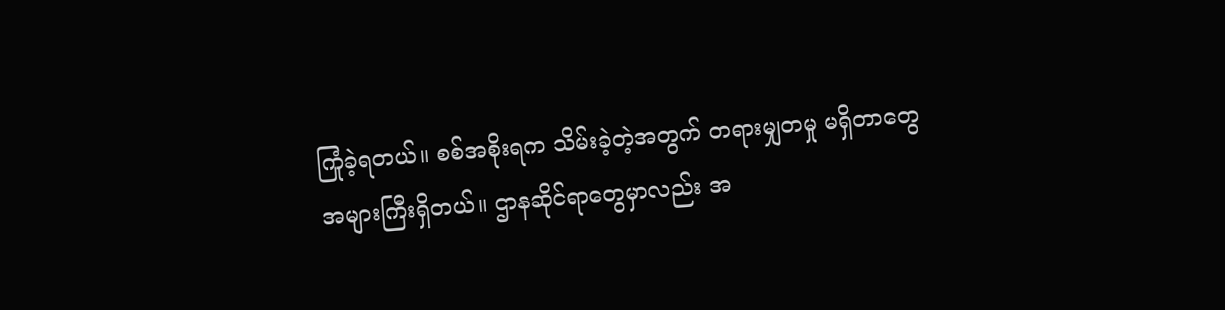ကြုံခဲ့ရတယ်။ စစ်အစိုးရက သိမ်းခဲ့တဲ့အတွက် တရားမျှတမှု မရှိတာတွေ အများကြီးရှိတယ်။ ဌာနဆိုင်ရာတွေမှာလည်း အ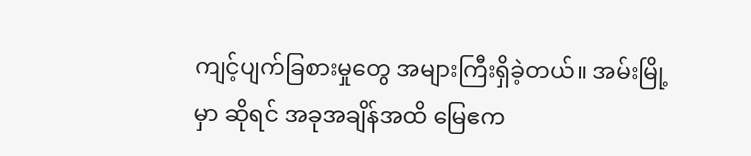ကျင့်ပျက်ခြစားမှုတွေ အများကြီးရှိခဲ့တယ်။ အမ်းမြို့မှာ ဆိုရင် အခုအချိန်အထိ မြေဧက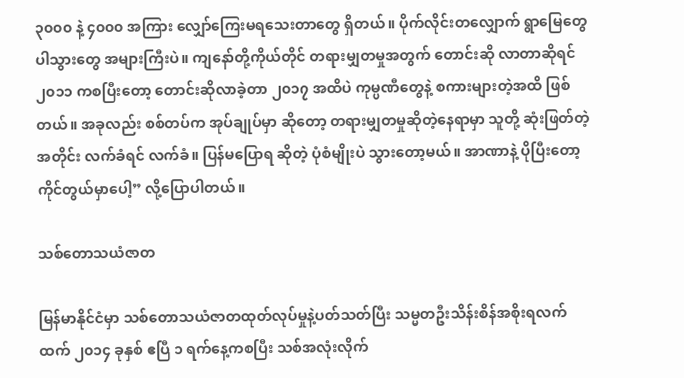၃၀၀၀ နဲ့ ၄၀၀၀ အကြား လျှော်ကြေးမရသေးတာတွေ ရှိတယ်။ ပိုက်လိုင်းတလျှောက် ရွာမြေတွေ ပါသွားတွေ အများကြီးပဲ။ ကျနော်တို့ကိုယ်တိုင် တရားမျှတမှုအတွက် တောင်းဆို လာတာဆိုရင် ၂၀၁၁ ကစပြီးတော့ တောင်းဆိုလာခဲ့တာ ၂၀၁၇ အထိပဲ ကုမ္ပဏီတွေနဲ့ စကားများတဲ့အထိ ဖြစ်တယ်။ အခုလည်း စစ်တပ်က အုပ်ချုပ်မှာ ဆိုတော့ တရားမျှတမှုဆိုတဲ့နေရာမှာ သူတို့ ဆုံးဖြတ်တဲ့အတိုင်း လက်ခံရင် လက်ခံ။ ပြန်မပြောရ ဆိုတဲ့ ပုံစံမျိုးပဲ သွားတော့မယ်။ အာဏာနဲ့ ပိုပြီးတော့ ကိုင်တွယ်မှာပေါ့” လို့ပြောပါတယ်။

သစ်တောသယံဇာတ

မြန်မာနိုင်ငံမှာ သစ်တောသယံဇာတထုတ်လုပ်မှုနဲ့ပတ်သတ်ပြီး သမ္မတဦးသိန်းစိန်အစိုးရလက်ထက် ၂၀၁၄ ခုနှစ် ဧပြီ ၁ ရက်နေ့ကစပြီး သစ်အလုံးလိုက်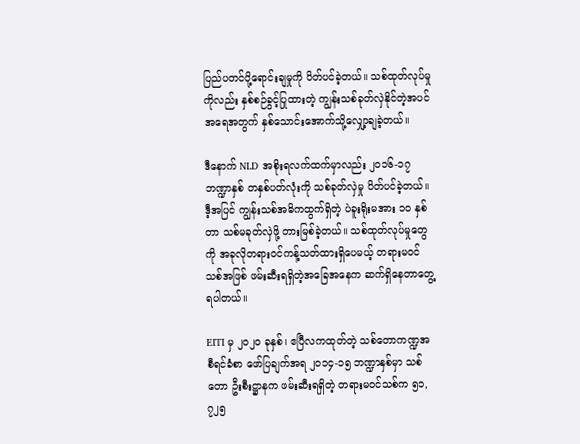ပြည်ပတင်ပို့ရောင်းချမှုကို ပိတ်ပင်ခဲ့တယ်။ သစ်ထုတ်လုပ်မှုကိုလည်း နှစ်စဉ်ခွင့်ပြုထားတဲ့ ကျွန်းသစ်ခုတ်လှဲနိုင်တဲ့အပင်အရေအတွက် နှစ်သောင်းအောက်သို့လျှော့ချခဲ့တယ်။

ဒီနောက် NLD အစိုးရလက်ထက်မှာလည်း ၂၀၁၆-၁၇ ဘဏ္ဍာနှစ် တနှစ်ပတ်လုံးကို သစ်ခုတ်လှဲမှု ပိတ်ပင်ခဲ့တယ်။ ဒီ့အပြင် ကျွန်းသစ်အဓိကထွက်ရှိတဲ့ ပဲခူးရိုးမအား ၁၀ နှစ်တာ သစ်မခုတ်လှဲဖို့ တားမြစ်ခဲ့တယ်။ သစ်ထုတ်လုပ်မှုတွေကို အခုလိုတရားဝင်ကန့်သတ်ထားရှိပေမယ့် တရားမဝင်သစ်အဖြစ် ဖမ်းဆီးရရှိတဲ့အခြေအနေက ဆက်ရှိနေတာတွေ့ရပါတယ်။

EITI မှ ၂၀၂၀ ခုနှစ်၊ ဧပြီလကထုတ်တဲ့ သစ်တောကဏ္ဍအစီရင်ခံစာ ဖော်ပြချက်အရ ၂၀၁၄-၁၅ ဘဏ္ဍာနှစ်မှာ သစ်တော ဦးစီးဋ္ဌာနက ဖမ်းဆီးရရှိတဲ့ တရားမဝင်သစ်က ၅၁,၇၂၅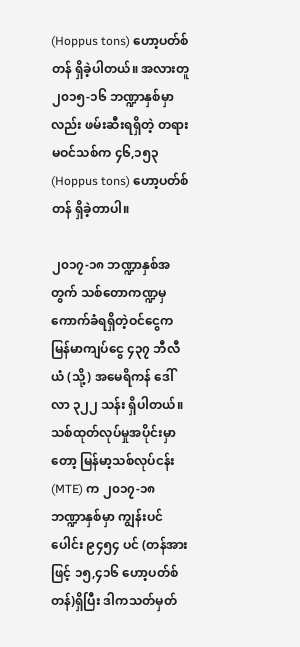(Hoppus tons) ဟော့ပတ်စ်တန် ရှိခဲ့ပါတယ်။ အလားတူ ၂၀၁၅-၁၆ ဘဏ္ဍာနှစ်မှာလည်း ဖမ်းဆီးရရှိတဲ့ တရားမဝင်သစ်က ၄၆,၁၅၃ (Hoppus tons) ဟော့ပတ်စ်တန် ရှိခဲ့တာပါ။

၂၀၁၇-၁၈ ဘဏ္ဍာနှစ်အတွက် သစ်တောကဏ္ဍမှ ကောက်ခံရရှိတဲ့ဝင်ငွေက မြန်မာကျပ်ငွေ ၄၃၇ ဘီလီယံ (သို့) အမေရိကန် ဒေါ်လာ ၃၂၂ သန်း ရှိပါတယ်။ သစ်ထုတ်လုပ်မှုအပိုင်းမှာတော့ မြန်မာ့သစ်လုပ်ငန်း (MTE) က ၂၀၁၇-၁၈ ဘဏ္ဍာနှစ်မှာ ကျွန်းပင်ပေါင်း ၉၄၅၄ ပင် (တန်အားဖြင့် ၁၅,၄၁၆ ဟော့ပတ်စ်တန်)ရှိပြီး ဒါကသတ်မှတ်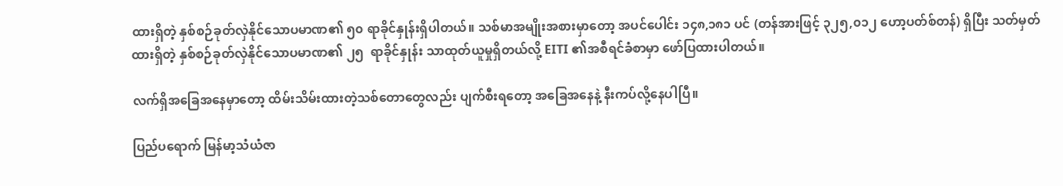ထားရှိတဲ့ နှစ်စဉ်ခုတ်လှဲနိုင်သောပမာဏ၏ ၅၀ ရာခိုင်နှုန်းရှိပါတယ်။ သစ်မာအမျိုးအစားမှာတော့ အပင်ပေါင်း ၁၄၈,၁၈၁ ပင် (တန်အားဖြင့် ၃၂၅,၀၁၂ ဟော့ပတ်စ်တန်) ရှိပြီး သတ်မှတ်ထားရှိတဲ့ နှစ်စဉ်ခုတ်လှဲနိုင်သောပမာဏ၏ ၂၅  ရာခိုင်နှုန်း သာထုတ်ယူမှုရှိတယ်လို့ EITI ၏အစီရင်ခံစာမှာ ဖော်ပြထားပါတယ်။

လက်ရှိအခြေအနေမှာတော့ ထိမ်းသိမ်းထားတဲ့သစ်တောတွေလည်း ပျက်စီးရတော့ အခြေအနေနဲ့ နီးကပ်လို့နေပါပြီ။

ပြည်ပရောက် မြန်မာ့သံယံဇာ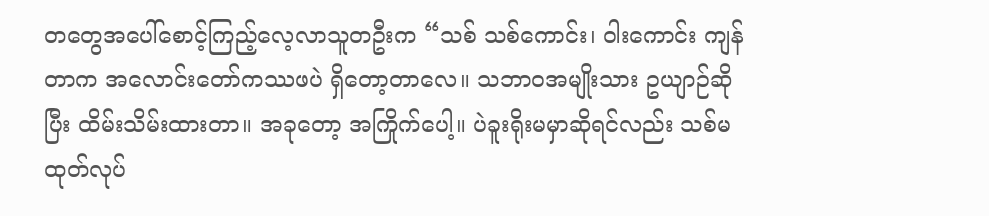တတွေအပေါ်စောင့်ကြည့်လေ့လာသူတဦးက “သစ် သစ်ကောင်း၊ ဝါးကောင်း ကျန်တာက အလောင်းတော်ကဿဖပဲ ရှိတော့တာလေ။ သဘာဝအမျိုးသား ဥယျာဉ်ဆိုပြီး ထိမ်းသိမ်းထားတာ။ အခုတော့ အကြိုက်ပေါ့။ ပဲခူးရိုးမမှာဆိုရင်လည်း သစ်မထုတ်လုပ်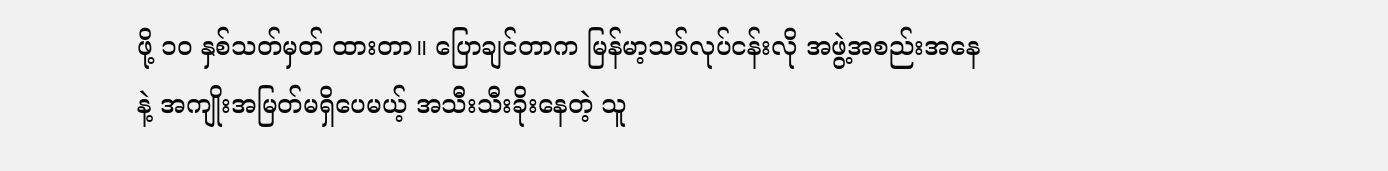ဖို့ ၁၀ နှစ်သတ်မှတ် ထားတာ။ ပြောချင်တာက မြန်မာ့သစ်လုပ်ငန်းလို အဖွဲ့အစည်းအနေနဲ့ အကျိုးအမြတ်မရှိပေမယ့် အသီးသီးခိုးနေတဲ့ သူ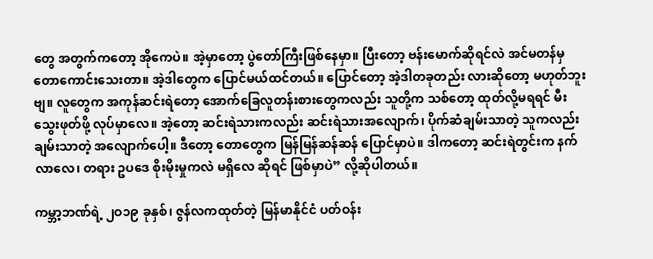တွေ အတွက်ကတော့ အိုကေပဲ။ အဲ့မှာတော့ ပွဲတော်ကြီးဖြစ်နေမှာ။ ပြီးတော့ ဗန်းမောက်ဆိုရင်လဲ အင်မတန်မှ တောကောင်းသေးတာ။ အဲ့ဒါတွေက ပြောင်မယ်ထင်တယ်။ ပြောင်တော့ အဲ့ဒါတခုတည်း လားဆိုတော့ မဟုတ်ဘူးဗျ။ လူတွေက အကုန်ဆင်းရဲတော့ အောက်ခြေလူတန်းစားတွေကလည်း သူတို့က သစ်တော့ ထုတ်လို့မရရင် မီးသွေးဖုတ်ဖို့ လုပ်မှာလေ။ အဲ့တော့ ဆင်းရဲသားကလည်း ဆင်းရဲသားအလျောက်၊ ပိုက်ဆံချမ်းသာတဲ့ သူကလည်း ချမ်းသာတဲ့ အလျောက်ပေါ့။ ဒီတော့ တောတွေက မြန်မြန်ဆန်ဆန် ပြောင်မှာပဲ။ ဒါကတော့ ဆင်းရဲတွင်းက နက်လာလေ၊ တရား ဥပဒေ စိုးမိုးမှုကလဲ မရှိလေ ဆိုရင် ဖြစ်မှာပဲ” လို့ဆိုပါတယ်။

ကမ္ဘာ့ဘဏ်ရဲ့ ၂ဝ၁၉ ခုနှစ်၊ ဇွန်လကထုတ်တဲ့ မြန်မာနိုင်ငံ ပတ်ဝန်း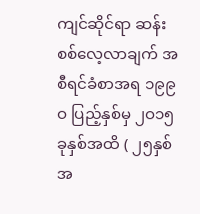ကျင်ဆိုင်ရာ ဆန်းစစ်လေ့လာချက် အစီရင်ခံစာအရ ၁၉၉ဝ ပြည့်နှစ်မှ ၂ဝ၁၅ ခုနှစ်အထိ ( ၂၅နှစ်အ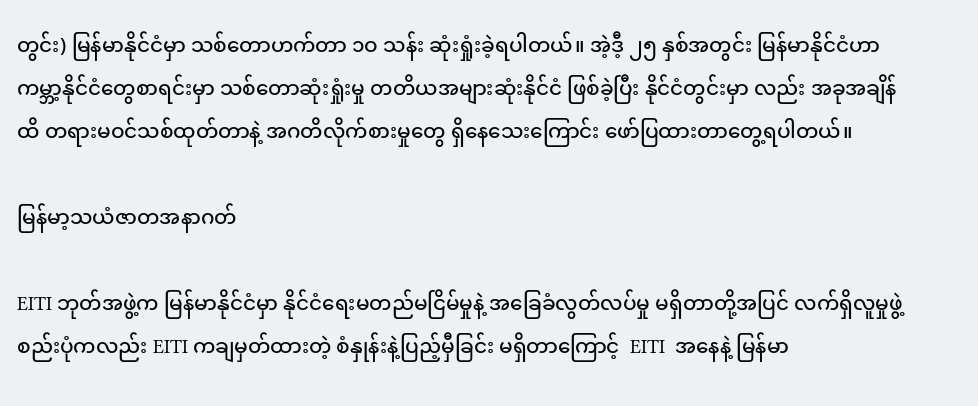တွင်း) မြန်မာနိုင်ငံမှာ သစ်တောဟက်တာ ၁ဝ သန်း ဆုံးရှုံးခဲ့ရပါတယ်။ အဲ့ဒီ့ ၂၅ နှစ်အတွင်း မြန်မာနိုင်ငံဟာ ကမ္ဘာ့နိုင်ငံတွေစာရင်းမှာ သစ်တောဆုံးရှုံးမှု တတိယအများဆုံးနိုင်ငံ ဖြစ်ခဲ့ပြီး နိုင်ငံတွင်းမှာ လည်း အခုအချိန်ထိ တရားမဝင်သစ်ထုတ်တာနဲ့ အဂတိလိုက်စားမှုတွေ ရှိနေသေးကြောင်း ဖော်ပြထားတာတွေ့ရပါတယ်။

မြန်မာ့သယံဇာတအနာဂတ်

EITI ဘုတ်အဖွဲ့က မြန်မာနိုင်ငံမှာ နိုင်ငံရေးမတည်မငြိမ်မှုနဲ့ အခြေခံလွတ်လပ်မှု မရှိတာတို့အပြင် လက်ရှိလူမှုဖွဲ့စည်းပုံကလည်း EITI ကချမှတ်ထားတဲ့ စံနှုန်းနဲ့ပြည့်မှီခြင်း မရှိတာကြောင့်  EITI  အနေနဲ့ မြန်မာ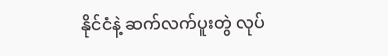နိုင်ငံနဲ့ ဆက်လက်ပူးတွဲ လုပ်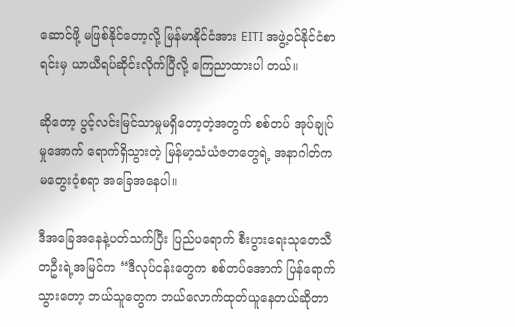ဆောင်ဖို့ မဖြစ်နိုင်တော့လို့ မြန်မာနိုင်ငံအား EITI အဖွဲ့ဝင်နိုင်ငံစာရင်းမှ ယာယီရပ်ဆိုင်းလိုက်ပြီလို့ ကြေညာထားပါ တယ်။

ဆိုတော့ ပွင့်လင်းမြင်သာမှုမရှိတော့တဲ့အတွက် စစ်တပ် အုပ်ချုပ်မှုအောက် ရောက်ရှိသွားတဲ့ မြန်မာ့သံယံဇတတွေရဲ့ အနာဂါတ်က မတွေးဝံ့စရာ အခြေအနေပါ။

ဒီအခြေအနေနဲ့ပတ်သက်ပြီး ပြည်ပရောက် စီးပွားရေးသုတေသီတဦးရဲ့အမြင်က “ဒီလုပ်ငန်းတွေက စစ်တပ်အောက် ပြန်ရောက်သွားတော့ ဘယ်သူတွေက ဘယ်လောက်ထုတ်ယူနေတယ်ဆိုတာ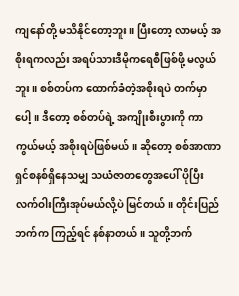ကျနော်တို့ မသိနိုင်တော့ဘူး။ ပြီးတော့ လာမယ့် အစိုးရကလည်း အရပ်သားဒီမိုကရေစီဖြစ်ဖို့ မလွယ်ဘူး။ စစ်တပ်က ထောက်ခံတဲ့အစိုးရပဲ တက်မှာပေါ့။ ဒီတော့ စစ်တပ်ရဲ့ အကျိုးစီးပွားကို ကာကွယ်မယ့် အစိုးရပဲဖြစ်မယ်။ ဆိုတော့ စစ်အာဏာရှင်စနစ်ရှိနေသမျှ သယံဇာတတွေအပေါ် ပိုပြီး လက်ဝါးကြီးအုပ်မယ်လို့ပဲ မြင်တယ်။ တိုင်းပြည်ဘက်က ကြည့်ရင် နစ်နာတယ်။ သူတို့ဘက်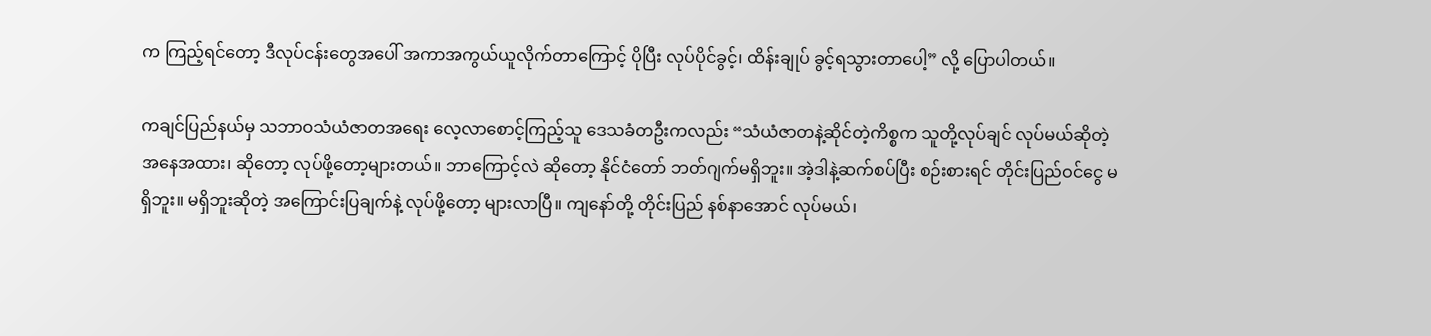က ကြည့်ရင်တော့ ဒီလုပ်ငန်းတွေအပေါ် အကာအကွယ်ယူလိုက်တာကြောင့် ပိုပြီး လုပ်ပိုင်ခွင့်၊ ထိန်းချုပ် ခွင့်ရသွားတာပေါ့” လို့ ပြောပါတယ်။

ကချင်ပြည်နယ်မှ သဘာဝသံယံဇာတအရေး လေ့လာစောင့်ကြည့်သူ ဒေသခံတဦးကလည်း “သံယံဇာတနဲ့ဆိုင်တဲ့ကိစ္စက သူတို့လုပ်ချင် လုပ်မယ်ဆိုတဲ့ အနေအထား၊ ဆိုတော့ လုပ်ဖို့တော့များတယ်။ ဘာကြောင့်လဲ ဆိုတော့ နိုင်ငံတော် ဘတ်ဂျက်မရှိဘူး။ အဲ့ဒါနဲ့ဆက်စပ်ပြီး စဉ်းစားရင် တိုင်းပြည်ဝင်ငွေ မရှိဘူး။ မရှိဘူးဆိုတဲ့ အကြောင်းပြချက်နဲ့ လုပ်ဖို့တော့ များလာပြီ။ ကျနော်တို့ တိုင်းပြည် နစ်နာအောင် လုပ်မယ်၊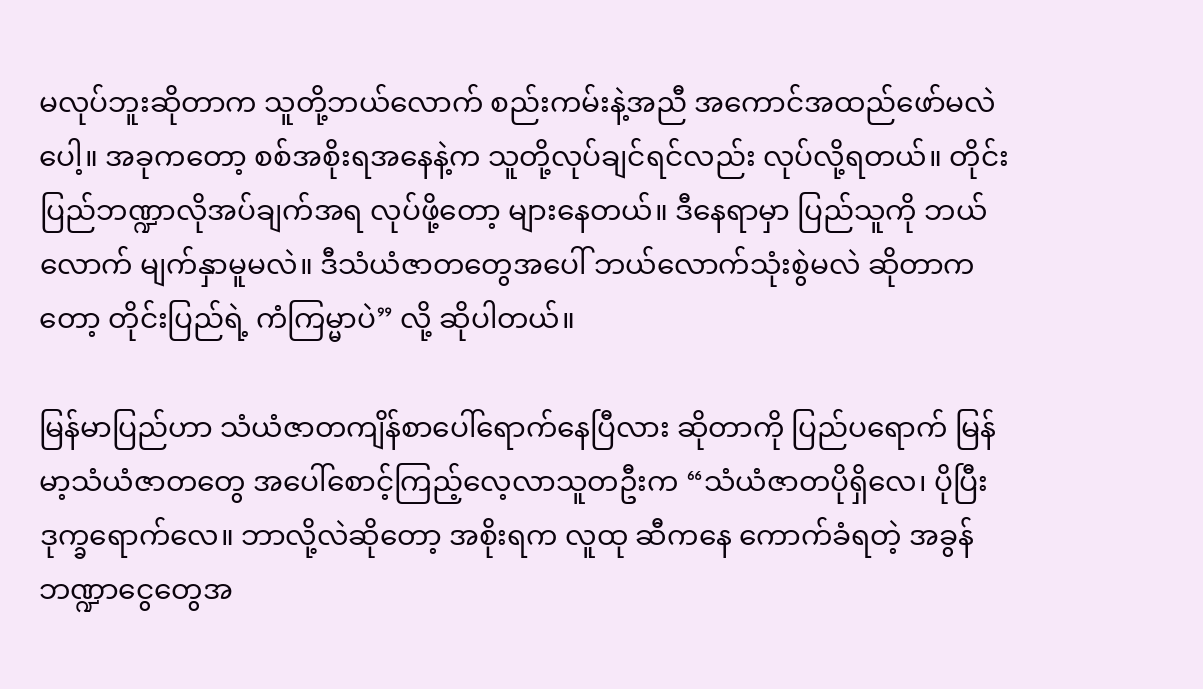မလုပ်ဘူးဆိုတာက သူတို့ဘယ်လောက် စည်းကမ်းနဲ့အညီ အကောင်အထည်ဖော်မလဲပေါ့။ အခုကတော့ စစ်အစိုးရအနေနဲ့က သူတို့လုပ်ချင်ရင်လည်း လုပ်လို့ရတယ်။ တိုင်းပြည်ဘဏ္ဍာလိုအပ်ချက်အရ လုပ်ဖို့တော့ များနေတယ်။ ဒီနေရာမှာ ပြည်သူကို ဘယ်လောက် မျက်နှာမူမလဲ။ ဒီသံယံဇာတတွေအပေါ် ဘယ်လောက်သုံးစွဲမလဲ ဆိုတာကတော့ တိုင်းပြည်ရဲ့ ကံကြမ္မာပဲ” လို့ ဆိုပါတယ်။

မြန်မာပြည်ဟာ သံယံဇာတကျိန်စာပေါ်ရောက်နေပြီလား ဆိုတာကို ပြည်ပရောက် မြန်မာ့သံယံဇာတတွေ အပေါ်စောင့်ကြည့်လေ့လာသူတဦးက “သံယံဇာတပိုရှိလေ၊ ပိုပြီး ဒုက္ခရောက်လေ။ ဘာလို့လဲဆိုတော့ အစိုးရက လူထု ဆီကနေ ကောက်ခံရတဲ့ အခွန်ဘဏ္ဍာငွေတွေအ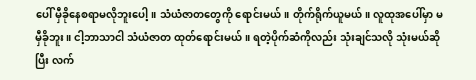ပေါ် မှီခိုနေစရာမလိုဘူးပေါ့။ သံယံဇာတတွေကို ရောင်းမယ်။ တိုက်ရိုက်ယူမယ်။ လူထုအပေါ်မှာ မမှီခိုဘူး။ ငါ့ဘာသာငါ သံယံဇာတ ထုတ်ရောင်းမယ်။ ရတဲ့ပိုက်ဆံကိုလည်း သုံးချင်သလို သုံးမယ်ဆိုပြီး လက်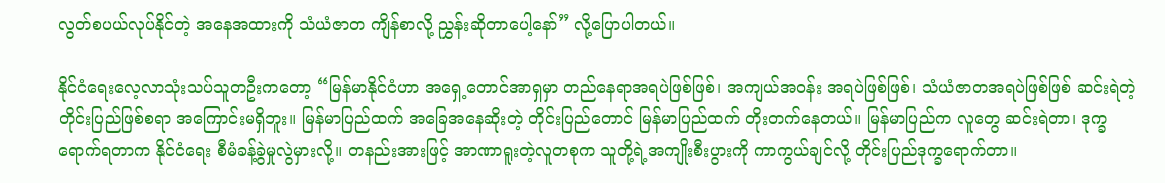လွတ်စပယ်လုပ်နိုင်တဲ့ အနေအထားကို သံယံဇာတ ကျိန်စာလို့ ညွှန်းဆိုတာပေါ့နော်” လို့ပြောပါတယ်။

နိုင်ငံရေးလေ့လာသုံးသပ်သူတဦးကတော့ “မြန်မာနိုင်ငံဟာ အရှေ့တောင်အာရှမှာ တည်နေရာအရပဲဖြစ်ဖြစ်၊ အကျယ်အဝန်း အရပဲဖြစ်ဖြစ်၊ သံယံဇာတအရပဲဖြစ်ဖြစ် ဆင်းရဲတဲ့တိုင်းပြည်ဖြစ်စရာ အကြောင်းမရှိဘူး။ မြန်မာပြည်ထက် အခြေအနေဆိုးတဲ့ တိုင်းပြည်တောင် မြန်မာပြည်ထက် တိုးတက်နေတယ်။ မြန်မာပြည်က လူတွေ ဆင်းရဲတာ၊ ဒုက္ခရောက်ရတာက နိုင်ငံရေး စီမံခန့်ခွဲမှုလွဲမှားလို့။ တနည်းအားဖြင့် အာဏာရူးတဲ့လူတစုက သူတို့ရဲ့အကျိုးစီးပွားကို ကာကွယ်ချင်လို့ တိုင်းပြည်ဒုက္ခရောက်တာ။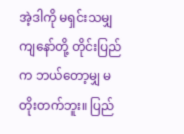အဲ့ဒါကို မရှင်းသမျှ ကျနော်တို့ တိုင်းပြည်က ဘယ်တော့မျှ မတိုးတက်ဘူး။ ပြည်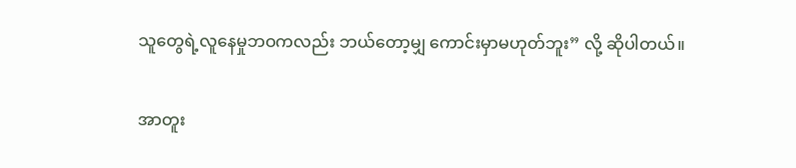သူတွေရဲ့လူနေမှုဘဝကလည်း ဘယ်တော့မျှ ကောင်းမှာမဟုတ်ဘူး” လို့ ဆိုပါတယ်။

အာတူး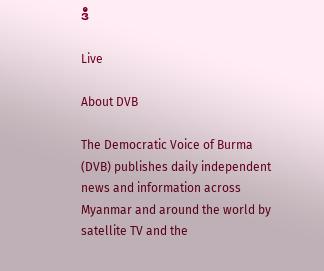ဒီ

Live

About DVB

The Democratic Voice of Burma (DVB) publishes daily independent news and information across Myanmar and around the world by satellite TV and the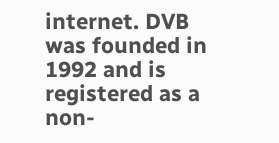internet. DVB was founded in 1992 and is registered as a non-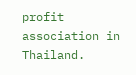profit association in Thailand.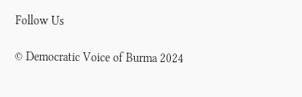Follow Us

© Democratic Voice of Burma 2024